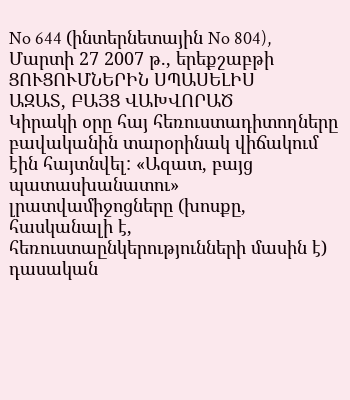No 644 (ինտերնետային No 804), Մարտի 27 2007 թ., երեքշաբթի
ՑՈՒՑՈՒՄՆԵՐԻՆ ՍՊԱՍԵԼԻՍ
ԱԶԱՏ, ԲԱՅՑ ՎԱԽՎՈՐԱԾ
Կիրակի օրը հայ հեռուստադիտողները բավականին տարօրինակ վիճակում
էին հայտնվել: «Ազատ, բայց պատասխանատու» լրատվամիջոցները (խոսքը, հասկանալի է,
հեռուստաընկերությունների մասին է) դասական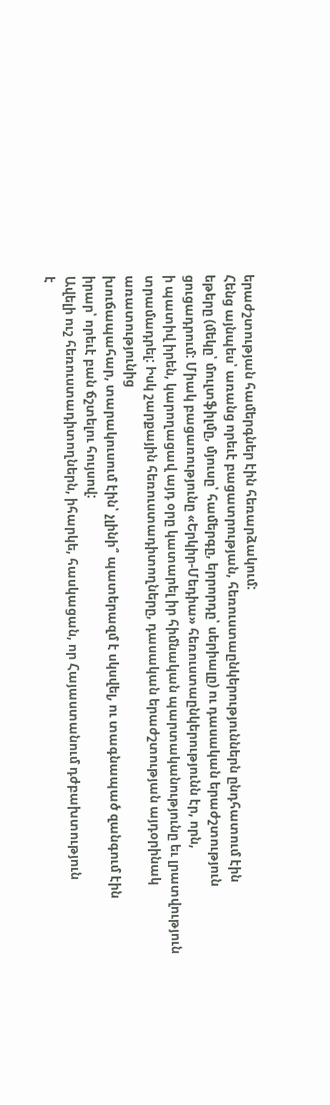երաժշտության համերգներ էին հեռարձակում:
Հենց այնպես՝ առանց որեւէ բացատրության, հեռուստաընկերություններն ընդհատում էին
եթերը (մեկը՝ մուլտֆիլմը, մյուսը՝ համերգը, երրորդը՝ սերիալը) ու դասական երաժշտություն
ցուցադրում: Միակ բացառությունը «Երկիր-Մեդիա» հեռուստաընկերությունն էր, որն,
ի պատիվ իրեն, կարողացավ այդ օրը կատարել իր հիմնական պարտականությունը եւ լրատվություն
տրամադրել: Իսկ շարքային հեռուստադիտողները, դասական երաժշտության այդօրինակ առատությունից
խուճապահար, տարակուսում էին՝ չլինի՞ պատերազմ է սկսվել, ու տագնապած զանգում էին
իրար՝ որեւէ բան ճշտելու հույսով:
Ավելի ուշ հեռուստադիտողներն, իհարկե, հասկացան, որ Հայաստանում դժբախտություն
է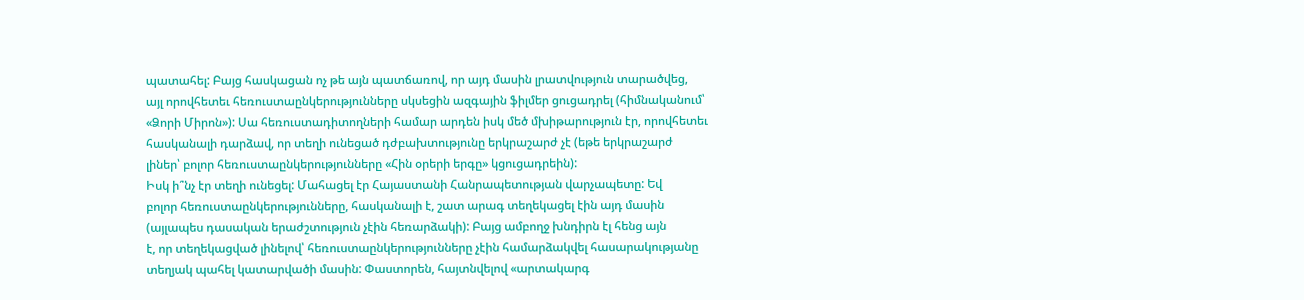պատահել: Բայց հասկացան ոչ թե այն պատճառով, որ այդ մասին լրատվություն տարածվեց,
այլ որովհետեւ հեռուստաընկերությունները սկսեցին ազգային ֆիլմեր ցուցադրել (հիմնականում՝
«Ձորի Միրոն»): Սա հեռուստադիտողների համար արդեն իսկ մեծ մխիթարություն էր, որովհետեւ
հասկանալի դարձավ, որ տեղի ունեցած դժբախտությունը երկրաշարժ չէ (եթե երկրաշարժ
լիներ՝ բոլոր հեռուստաընկերությունները «Հին օրերի երգը» կցուցադրեին):
Իսկ ի՞նչ էր տեղի ունեցել: Մահացել էր Հայաստանի Հանրապետության վարչապետը: Եվ
բոլոր հեռուստաընկերությունները, հասկանալի է, շատ արագ տեղեկացել էին այդ մասին
(այլապես դասական երաժշտություն չէին հեռարձակի): Բայց ամբողջ խնդիրն էլ հենց այն
է, որ տեղեկացված լինելով՝ հեռուստաընկերությունները չէին համարձակվել հասարակությանը
տեղյակ պահել կատարվածի մասին: Փաստորեն, հայտնվելով «արտակարգ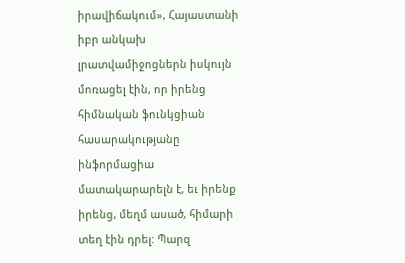իրավիճակում», Հայաստանի
իբր անկախ լրատվամիջոցներն իսկույն մոռացել էին, որ իրենց հիմնական ֆունկցիան հասարակությանը
ինֆորմացիա մատակարարելն է, եւ իրենք իրենց, մեղմ ասած, հիմարի տեղ էին դրել: Պարզ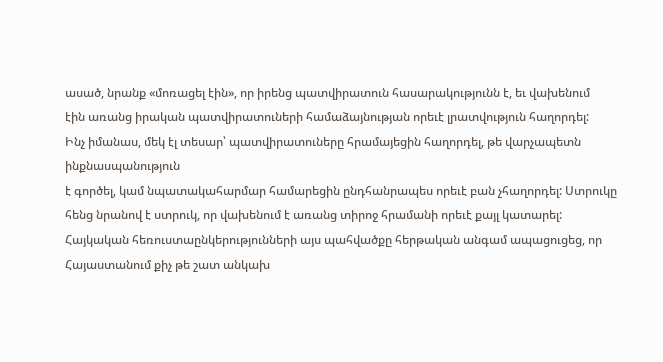ասած, նրանք «մոռացել էին», որ իրենց պատվիրատուն հասարակությունն է, եւ վախենում
էին առանց իրական պատվիրատուների համաձայնության որեւէ լրատվություն հաղորդել:
Ինչ իմանաս, մեկ էլ տեսար՝ պատվիրատուները հրամայեցին հաղորդել, թե վարչապետն ինքնասպանություն
է գործել, կամ նպատակահարմար համարեցին ընդհանրապես որեւէ բան չհաղորդել: Ստրուկը
հենց նրանով է ստրուկ, որ վախենում է առանց տիրոջ հրամանի որեւէ քայլ կատարել:
Հայկական հեռուստաընկերությունների այս պահվածքը հերթական անգամ ապացուցեց, որ
Հայաստանում քիչ թե շատ անկախ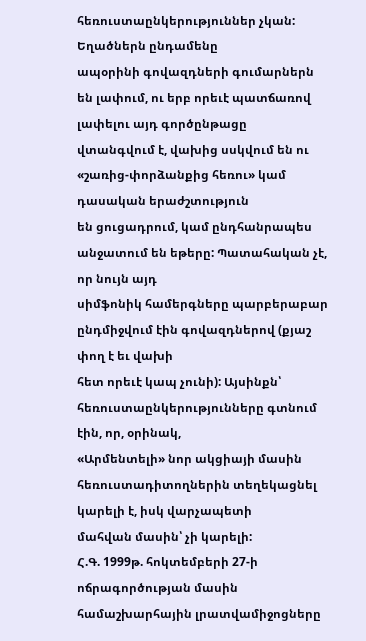հեռուստաընկերություններ չկան: Եղածներն ընդամենը
ապօրինի գովազդների գումարներն են լափում, ու երբ որեւէ պատճառով լափելու այդ գործընթացը
վտանգվում է, վախից սսկվում են ու «շառից-փորձանքից հեռու» կամ դասական երաժշտություն
են ցուցադրում, կամ ընդհանրապես անջատում են եթերը: Պատահական չէ, որ նույն այդ
սիմֆոնիկ համերգները պարբերաբար ընդմիջվում էին գովազդներով (քյաշ փող է եւ վախի
հետ որեւէ կապ չունի): Այսինքն՝ հեռուստաընկերությունները գտնում էին, որ, օրինակ,
«Արմենտելի» նոր ակցիայի մասին հեռուստադիտողներին տեղեկացնել կարելի է, իսկ վարչապետի
մահվան մասին՝ չի կարելի:
Հ.Գ. 1999թ. հոկտեմբերի 27-ի ոճրագործության մասին համաշխարհային լրատվամիջոցները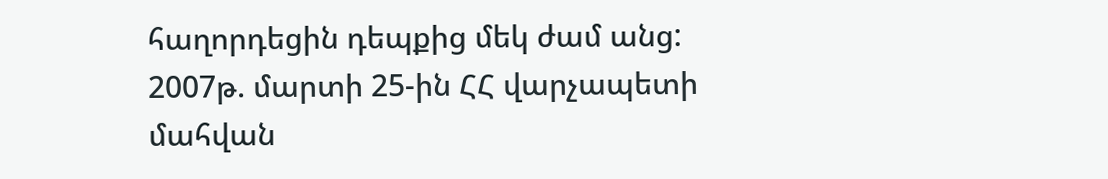հաղորդեցին դեպքից մեկ ժամ անց: 2007թ. մարտի 25-ին ՀՀ վարչապետի մահվան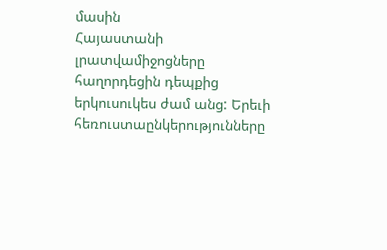մասին
Հայաստանի լրատվամիջոցները հաղորդեցին դեպքից երկուսուկես ժամ անց: Երեւի հեռուստաընկերությունները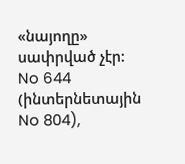«նայողը» սափրված չէր:
No 644 (ինտերնետային No 804),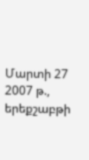Մարտի 27 2007 թ., երեքշաբթի